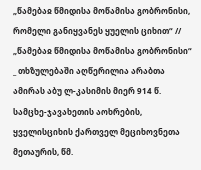„წამებაჲ წმიდისა მოწამისა გობრონისი, რომელი განიყვანეს ყუელის ციხით“ // „წამებაჲ წმიდისა მოწამისა გობრონისი“ _ თხზულებაში აღწერილია არაბთა ამირას აბუ ლ-კასიმის მიერ 914 წ. სამცხე-ჯავახეთის აოხრების, ყველისციხის ქართველ მეციხოვნეთა მეთაურის, წმ.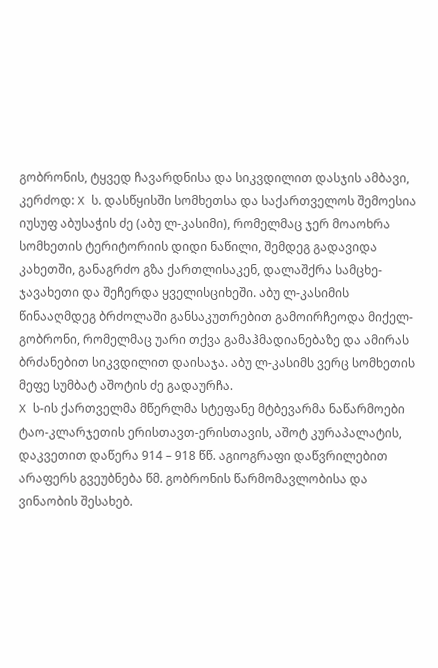გობრონის, ტყვედ ჩავარდნისა და სიკვდილით დასჯის ამბავი, კერძოდ: X ს. დასწყისში სომხეთსა და საქართველოს შემოესია იუსუფ აბუსაჭის ძე (აბუ ლ-კასიმი), რომელმაც ჯერ მოაოხრა სომხეთის ტერიტორიის დიდი ნაწილი, შემდეგ გადავიდა კახეთში, განაგრძო გზა ქართლისაკენ, დალაშქრა სამცხე-ჯავახეთი და შეჩერდა ყველისციხეში. აბუ ლ-კასიმის წინააღმდეგ ბრძოლაში განსაკუთრებით გამოირჩეოდა მიქელ-გობრონი, რომელმაც უარი თქვა გამაჰმადიანებაზე და ამირას ბრძანებით სიკვდილით დაისაჯა. აბუ ლ-კასიმს ვერც სომხეთის მეფე სუმბატ აშოტის ძე გადაურჩა.
X ს-ის ქართველმა მწერლმა სტეფანე მტბევარმა ნაწარმოები ტაო-კლარჯეთის ერისთავთ-ერისთავის, აშოტ კურაპალატის, დაკვეთით დაწერა 914 – 918 წწ. აგიოგრაფი დაწვრილებით არაფერს გვეუბნება წმ. გობრონის წარმომავლობისა და ვინაობის შესახებ.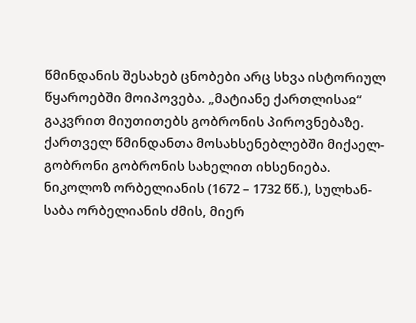წმინდანის შესახებ ცნობები არც სხვა ისტორიულ წყაროებში მოიპოვება. „მატიანე ქართლისაჲ“ გაკვრით მიუთითებს გობრონის პიროვნებაზე. ქართველ წმინდანთა მოსახსენებლებში მიქაელ-გობრონი გობრონის სახელით იხსენიება. ნიკოლოზ ორბელიანის (1672 – 1732 წწ.), სულხან-საბა ორბელიანის ძმის, მიერ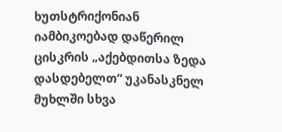ხუთსტრიქონიან იამბიკოებად დაწერილ ცისკრის „აქებდითსა ზედა დასდებელთ“ უკანასკნელ მუხლში სხვა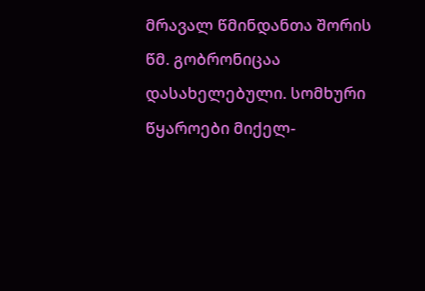მრავალ წმინდანთა შორის წმ. გობრონიცაა დასახელებული. სომხური წყაროები მიქელ-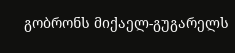გობრონს მიქაელ-გუგარელს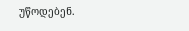უწოდებენ.